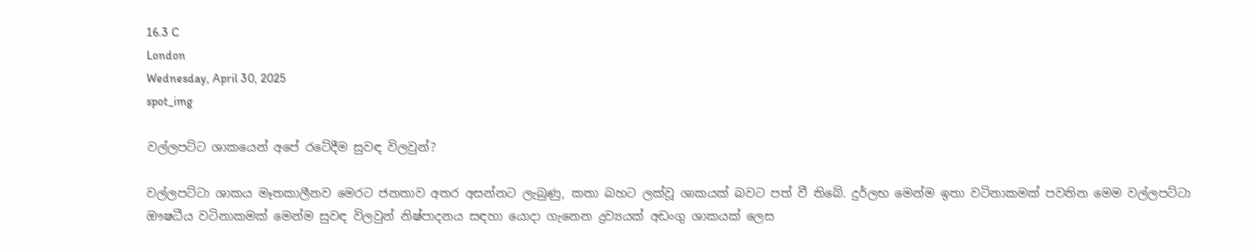16.3 C
London
Wednesday, April 30, 2025
spot_img

වල්ලපට්ට ශාකයෙන් අපේ රටේදීම සුවඳ විලවුන්?

වල්ලපට්ටා ශාකය මෑතකාලීනව මෙරට ජනතාව අතර අසන්නට ලැබුණු, කතා බහට ලක්වූ ශාකයක් බවට පත් වී තිබේ. දුර්ලභ මෙන්ම ඉතා වටිනාකමක් පවතින මෙම වල්ලපට්ටා ඖෂධීය වටිනාකමක් මෙන්ම සුවඳ විලවුන් නිෂ්පාදනය සඳහා යොදා ගැනෙන ද්‍රව්‍යයක් අඩංගු ශාකයක් ලෙස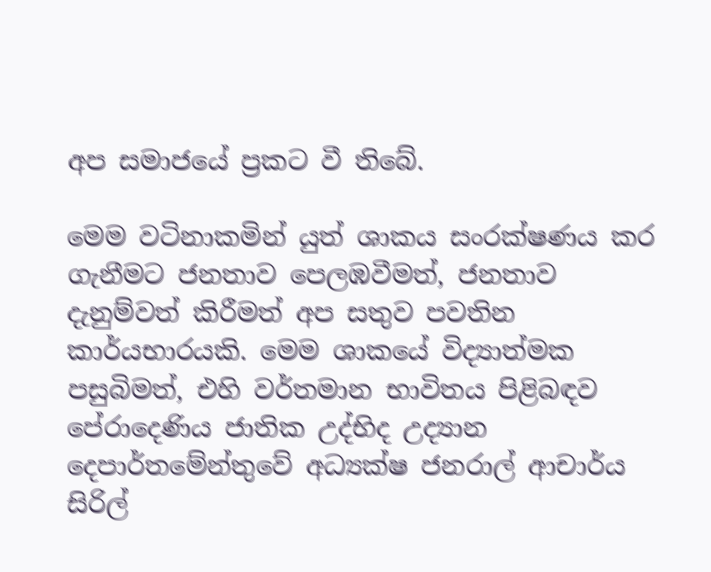අප සමාජයේ ප්‍රකට වී තිබේ.

මෙම වටිනාකමින් යුත් ශාකය සංරක්ෂණය කර ගැනීමට ජනතාව පෙලඹවීමත්, ජනතාව දැනුම්වත් කිරීමත් අප සතුව පවතින කාර්යභාරයකි. මෙම ශාකයේ විද්‍යාත්මක පසුබිමත්, එහි වර්තමාන භාවිතය පිළිබඳව පේරාදෙණිය ජාතික උද්භිද උද්‍යාන දෙපාර්තමේන්තුවේ අධ්‍යක්ෂ ජනරාල් ආචාර්ය සිරිල්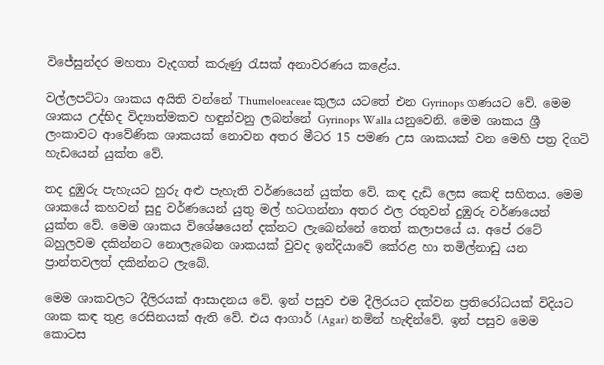විජේසුන්දර මහතා වැදගත් කරුණු රැසක් අනාවරණය කළේය.

වල්ලපට්ටා ශාකය අයිති වන්නේ Thumeloeaceae කුලය යටතේ එන Gyrinops ගණයට වේ. මෙම ශාකය උද්භිද විද්‍යාත්මකව හඳුන්වනු ලබන්නේ Gyrinops Walla යනුවෙනි. මෙම ශාකය ශ්‍රී ලංකාවට ආවේණික ශාකයක් නොවන අතර මීටර 15 පමණ උස ශාකයක් වන මෙහි පත්‍ර දිගටි හැඩයෙන් යුක්ත වේ.

තද දුඹුරු පැහැයට හුරු අළු පැහැති වර්ණයෙන් යුක්ත වේ. කඳ දැඩි ලෙස කෙඳි සහිතය. මෙම ශාකයේ කහවන් සුදු වර්ණයෙන් යුතු මල් හටගන්නා අතර ඵල රතුවන් දුඹුරු වර්ණයෙන් යුක්ත වේ. මෙම ශාකය විශේෂයෙන් දක්නට ලැබෙන්නේ තෙත් කලාපයේ ය. අපේ රටේ බහුලවම දකින්නට නොලැබෙන ශාකයක් වුවද ඉන්දියාවේ කේරළ හා තමිල්නාඩු යන ප්‍රාන්තවලත් දකින්නට ලැබේ.

මෙම ශාකවලට දීලිරයක් ආසාදනය වේ. ඉන් පසුව එම දීලිරයට දක්වන ප්‍රතිරෝධයක් විදියට ශාක කඳ තුළ රෙසිනයක් ඇති වේ. එය ආගාර් (Agar) නමින් හැඳින්වේ. ඉන් පසුව මෙම කොටස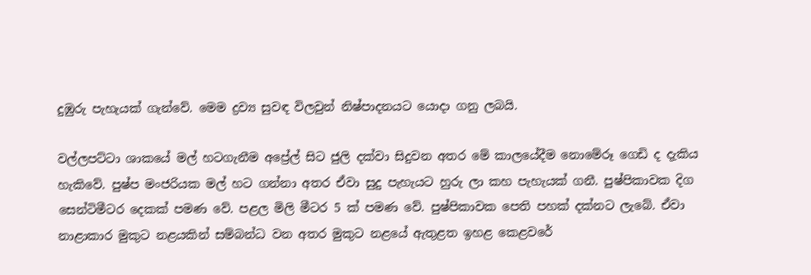දුඹුරු පැහැයක් ගැන්වේ. මෙම ද්‍රව්‍ය සුවඳ විලවුන් නිෂ්පාදනයට යොදා ගනු ලබයි.

වල්ලපට්ටා ශාකයේ මල් හටගැනීම අප්‍රේල් සිට ජුලි දක්වා සිදුවන අතර මේ කාලයේදීම නොමේරූ ගෙඩි ද දැකිය හැකිවේ. පුෂ්ප මංජරියක මල් හට ගන්නා අතර ඒවා සුදු පැහැයට හුරු ලා කහ පැහැයක් ගනී. පුෂ්පිකාවක දිග සෙන්ටිමීටර දෙකක් පමණ වේ. පළල මිලි මීටර 5 ක් පමණ වේ. පුෂ්පිකාවක පෙති පහක් දක්නට ලැබේ. ඒවා නාළාකාර මුකුට නළයකින් සම්බන්ධ වන අතර මුකුට නළයේ ඇතුළත ඉහළ කෙළවරේ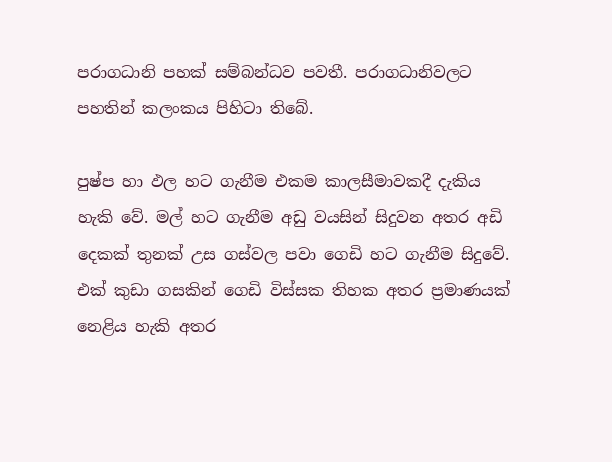පරාගධානි පහක් සම්බන්ධව පවතී. පරාගධානිවලට පහතින් කලංකය පිහිටා තිබේ.

පුෂ්ප හා ඵල හට ගැනීම එකම කාලසීමාවකදී දැකිය හැකි වේ. මල් හට ගැනීම අඩු වයසින් සිදුවන අතර අඩි දෙකක් තුනක් උස ගස්වල පවා ගෙඩි හට ගැනීම සිදුවේ. එක් කුඩා ගසකින් ගෙඩි විස්සක තිහක අතර ප්‍රමාණයක් නෙළිය හැකි අතර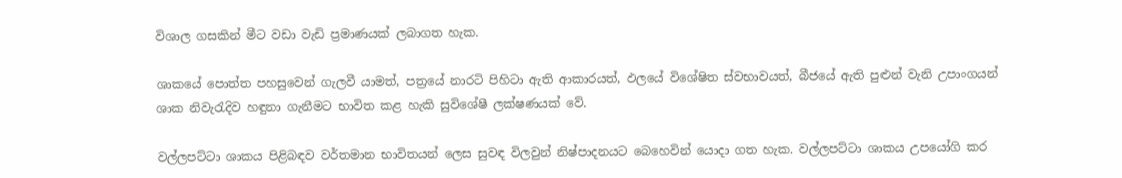විශාල ගසකින් මීට වඩා වැඩි ප්‍රමාණයක් ලබාගත හැක.

ශාකයේ පොත්ත පහසුවෙන් ගැලවී යාමත්, පත්‍රයේ නාරටි පිහිටා ඇති ආකාරයත්, ඵලයේ විශේෂිත ස්වභාවයත්, බීජයේ ඇති පුළුන් වැනි උපාංගයන් ශාක නිවැරැදිව හඳුනා ගැනීමට භාවිත කළ හැකි සුවිශේෂී ලක්ෂණයක් වේ.

වල්ලපට්ටා ශාකය පිළිබඳව වර්තමාන භාවිතයන් ලෙස සුවඳ විලවුන් නිෂ්පාදනයට බෙහෙවින් යොදා ගත හැක. වල්ලපට්ටා ශාකය උපයෝගි කර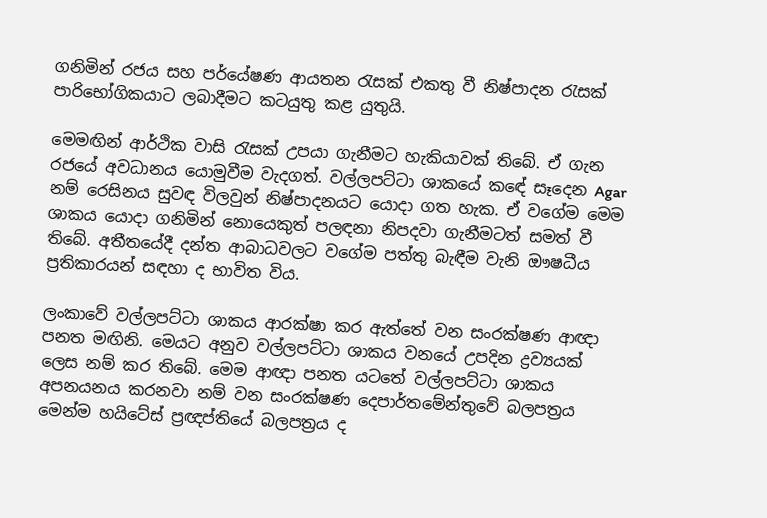ගනිමින් රජය සහ පර්යේෂණ ආයතන රැසක් එකතු වී නිෂ්පාදන රැසක් පාරිභෝගිකයාට ලබාදීමට කටයුතු කළ යුතුයි.

මෙමඟින් ආර්ථික වාසි රැසක් උපයා ගැනීමට හැකියාවක් තිබේ. ඒ ගැන රජයේ අවධානය යොමුවීම වැදගත්. වල්ලපට්ටා ශාකයේ ක‍ඳේ සෑදෙන Agar නම් රෙසිනය සුවඳ විලවුන් නිෂ්පාදනයට යොදා ගත හැක. ඒ වගේම මෙම ශාකය යොදා ගනිමින් නොයෙකුත් පලඳනා නිපදවා ගැනීමටත් සමත් වී තිබේ. අතීතයේදී දන්ත ආබාධවලට වගේම පත්තු බැඳීම වැනි ඖෂධීය ප්‍රතිකාරයන් සඳහා ද භාවිත විය.

ලංකාවේ වල්ලපට්ටා ශාකය ආරක්ෂා කර ඇත්තේ වන සංරක්ෂණ ආඥා පනත මඟිනි. මෙයට අනුව වල්ලපට්ටා ශාකය වනයේ උපදින ද්‍රව්‍යයක් ලෙස නම් කර තිබේ. මෙම ආඥා පනත යටතේ වල්ලපට්ටා ශාකය අපනයනය කරනවා නම් වන සංරක්ෂණ දෙපාර්තමේන්තුවේ බලපත්‍රය මෙන්ම හයිටේස් ප්‍රඥප්තියේ බලපත්‍රය ද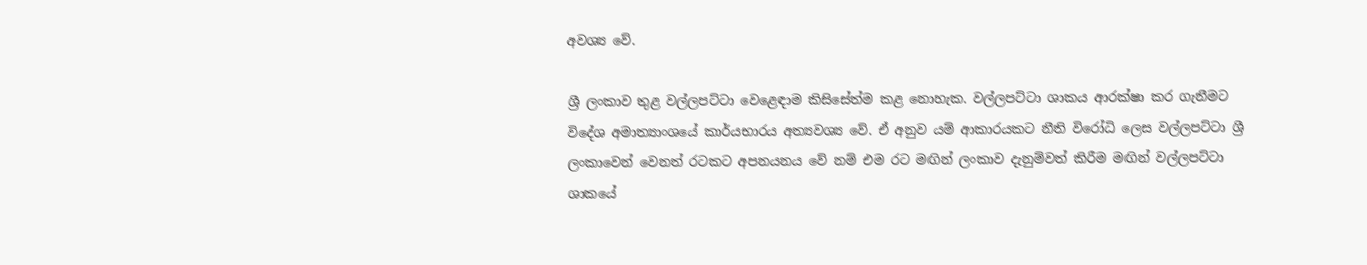අවශ්‍ය වේ.

ශ්‍රී ලංකාව තුළ වල්ලපට්ටා වෙළෙඳාම කිසිසේත්ම කළ නොහැක. වල්ලපට්ටා ශාකය ආරක්ෂා කර ගැනීමට විදේශ අමාත්‍යාංශයේ කාර්යභාරය අත්‍යවශ්‍ය වේ. ඒ අනුව යම් ආකාරයකට නීති විරෝධි ලෙස වල්ලපට්ටා ශ්‍රී ලංකාවෙන් වෙනත් රටකට අපනයනය වේ නම් එම රට මඟින් ලංකාව දැනුම්වත් කිරීම මඟින් වල්ලපට්ටා ශාකයේ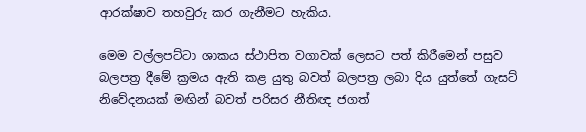ආරක්ෂාව තහවුරු කර ගැනීමට හැකිය.

මෙම වල්ලපට්ටා ශාකය ස්ථාපිත වගාවක් ලෙසට පත් කිරීමෙන් පසුව බලපත්‍ර දීමේ ක්‍රමය ඇති කළ යුතු බවත් බලපත්‍ර ලබා දිය යුත්තේ ගැසට් නිවේදනයක් මඟින් බවත් පරිසර නීතිඥ ජගත්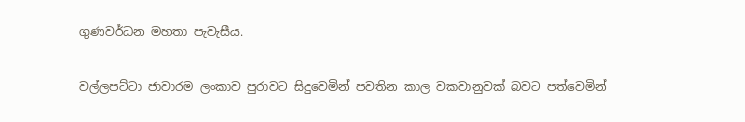ගුණවර්ධන මහතා පැවැසීය.

වල්ලපට්ටා ජාවාරම ලංකාව පුරාවට සිදුවෙමින් පවතින කාල වකවානුවක් බවට පත්වෙමින්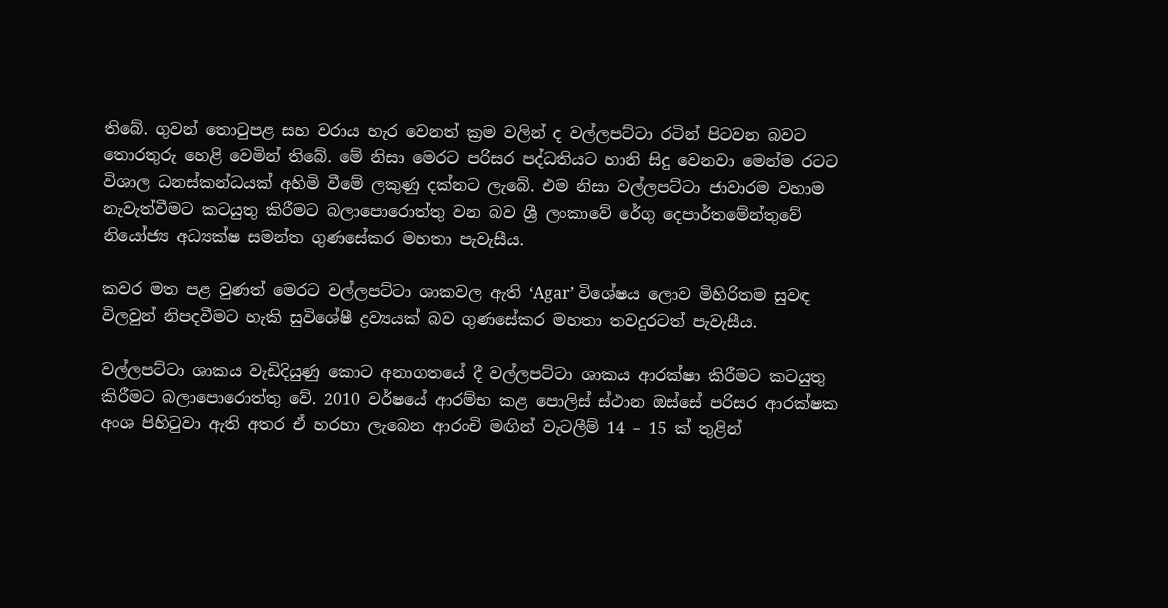තිබේ. ගුවන් තොටුපළ සහ වරාය හැර වෙනත් ක්‍රම වලින් ද වල්ලපට්ටා රටින් පිටවන බවට තොරතුරු හෙළි වෙමින් තිබේ. මේ නිසා මෙරට පරිසර පද්ධතියට හානි සිදු වෙනවා මෙන්ම රටට විශාල ධනස්කන්ධයක් අහිමි වීමේ ලකුණු දක්නට ලැබේ. එම නිසා වල්ලපට්ටා ජාවාරම වහාම නැවැත්වීමට කටයුතු කිරීමට බලාපොරොත්තු වන බව ශ්‍රී ලංකාවේ රේගු දෙපාර්තමේන්තුවේ නියෝජ්‍ය අධ්‍යක්ෂ සමන්ත ගුණසේකර මහතා පැවැසීය.

කවර මත පළ වුණත් මෙරට වල්ලපට්ටා ශාකවල ඇති ‘Agar’ විශේෂය ලොව මිහිරිතම සුවඳ විලවුන් නිපදවීමට හැකි සුවිශේෂී ද්‍රව්‍යයක් බව ගුණසේකර මහතා තවදුරටත් පැවැසීය.

වල්ලපට්ටා ශාකය වැඩිදියුණු කොට අනාගතයේ දී වල්ලපට්ටා ශාකය ආරක්ෂා කිරීමට කටයුතු කිරීමට බලාපොරොත්තු වේ. 2010 වර්ෂයේ ආරම්භ කළ පොලිස් ස්ථාන ඔස්සේ පරිසර ආරක්ෂක අංශ පිහිටුවා ඇති අතර ඒ හරහා ලැබෙන ආරංචි මඟින් වැටලීම් 14 – 15 ක් තුළින්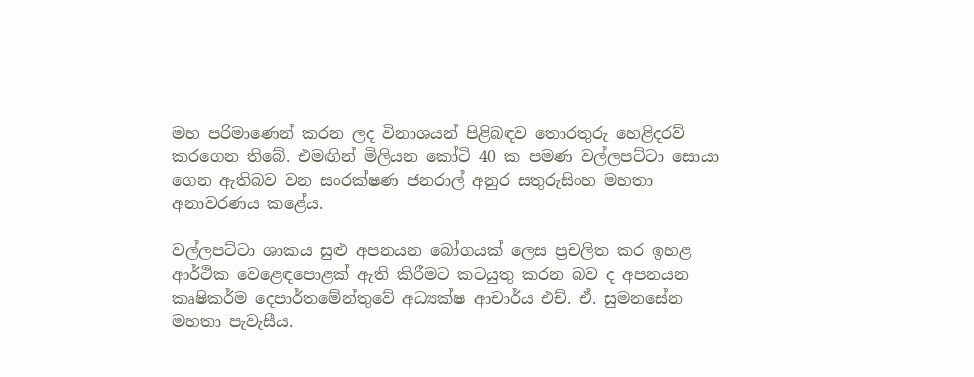මහ පරිමාණෙන් කරන ලද විනාශයන් පිළිබඳව තොරතුරු හෙළිදරව් කරගෙන තිබේ. එමඟින් මිලියන කෝටි 40 ක පමණ වල්ලපට්ටා සොයා ගෙන ඇතිබව වන සංරක්ෂණ ජනරාල් අනුර සතුරුසිංහ මහතා අනාවරණය කළේය.

වල්ලපට්ටා ශාකය සුළු අපනයන බෝගයක් ලෙස ප්‍රචලිත කර ඉහළ ආර්ථික වෙළෙඳපොළක් ඇති කිරීමට කටයුතු කරන බව ද අපනයන කෘෂිකර්ම දෙපාර්තමේන්තුවේ අධ්‍යක්ෂ ආචාර්ය එච්. ඒ. සුමනසේන මහතා පැවැසීය.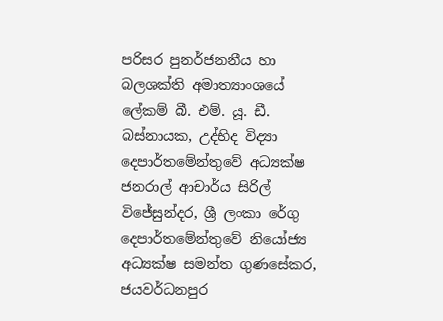පරිසර පුනර්ජනනීය හා බලශක්ති අමාත්‍යාංශයේ ලේකම් බී. එම්. යූ. ඩී. බස්නායක, උද්භිද විද්‍යා දෙපාර්තමේන්තුවේ අධ්‍යක්ෂ ජනරාල් ආචාර්ය සිරිල් විජේසුන්දර, ශ්‍රී ලංකා රේගු දෙපාර්තමේන්තුවේ නියෝජ්‍ය අධ්‍යක්ෂ සමන්ත ගුණසේකර, ජයවර්ධනපුර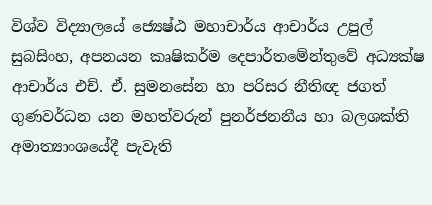විශ්ව විද්‍යාලයේ ජ්‍යෙෂ්ඨ මහාචාර්ය ආචාර්ය උපුල් සුබසිංහ, අපනයන කෘෂිකර්ම දෙපාර්තමේන්තුවේ අධ්‍යක්ෂ ආචාර්ය එච්. ඒ. සුමනසේන හා පරිසර නීතිඥ ජගත් ගුණවර්ධන යන මහත්වරුන් පුනර්ජනනීය හා බලශක්ති අමාත්‍යාංශයේදී පැවැති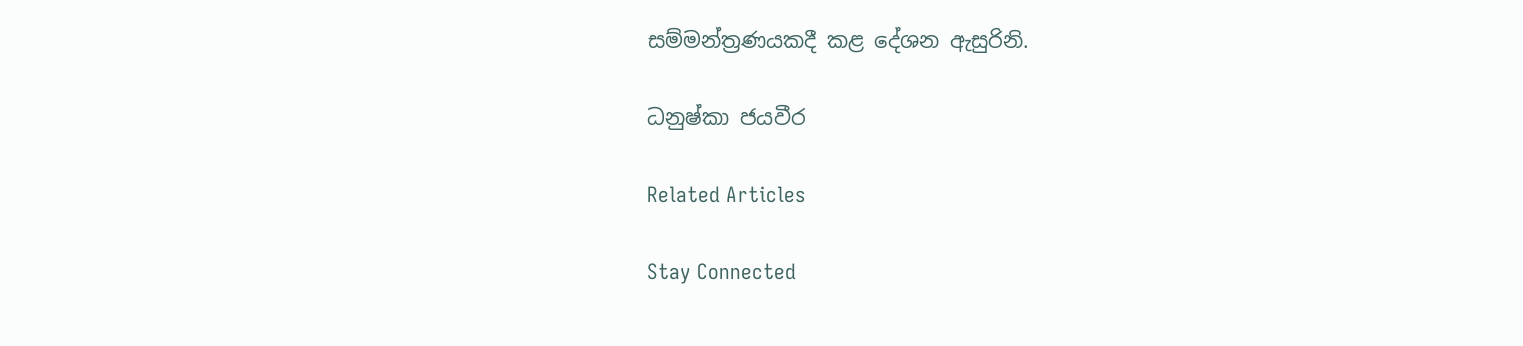සම්මන්ත්‍රණයකදී කළ දේශන ඇසුරිනි.

ධනුෂ්කා ජයවීර

Related Articles

Stay Connected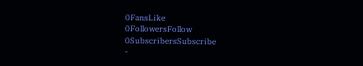0FansLike
0FollowersFollow
0SubscribersSubscribe
-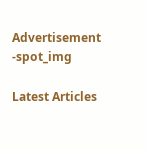Advertisement -spot_img

Latest Articles